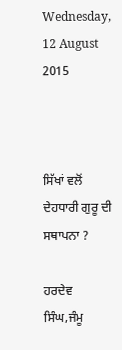Wednesday, 12 August 2015



ਸਿੱਖਾਂ ਵਲੋਂ ਦੇਹਧਾਰੀ ਗੁਰੂ ਦੀ ਸਥਾਪਨਾ ?

ਹਰਦੇਵ ਸਿੰਘ,ਜੰਮੂ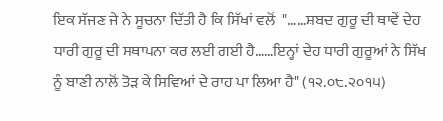ਇਕ ਸੱਜਣ ਜੇ ਨੇ ਸੂਚਨਾ ਦਿੱਤੀ ਹੈ ਕਿ ਸਿੱਖਾਂ ਵਲੋਂ  "……ਸ਼ਬਦ ਗੁਰੂ ਦੀ ਥਾਵੇਂ ਦੇਹ ਧਾਰੀ ਗੁਰੂ ਦੀ ਸਥਾਪਨਾ ਕਰ ਲਈ ਗਈ ਹੈ……ਇਨ੍ਹਾਂ ਦੇਹ ਧਾਰੀ ਗੁਰੂਆਂ ਨੇ ਸਿੱਖ ਨੂੰ ਬਾਣੀ ਨਾਲੋਂ ਤੋੜ ਕੇ ਸਿਵਿਆਂ ਦੇ ਰਾਹ ਪਾ ਲਿਆ ਹੈ" (੧੨.੦੮.੨੦੧੫)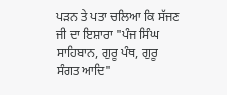ਪੜਨ ਤੇ ਪਤਾ ਚਲਿਆ ਕਿ ਸੱਜਣ ਜੀ ਦਾ ਇਸ਼ਾਰਾ "ਪੰਜ ਸਿੰਘ ਸਾਹਿਬਾਨ, ਗੁਰੂ ਪੰਥ, ਗੁਰੂ ਸੰਗਤ ਆਦਿ"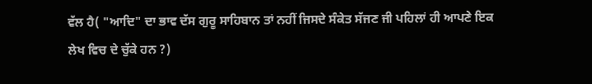ਵੱਲ ਹੈ( "ਆਦਿ" ਦਾ ਭਾਵ ਦੱਸ ਗੁਰੂ ਸਾਹਿਬਾਨ ਤਾਂ ਨਹੀਂ ਜਿਸਦੇ ਸੰਕੇਤ ਸੱਜਣ ਜੀ ਪਹਿਲਾਂ ਹੀ ਆਪਣੇ ਇਕ ਲੇਖ ਵਿਚ ਦੇ ਚੁੱਕੇ ਹਨ ?)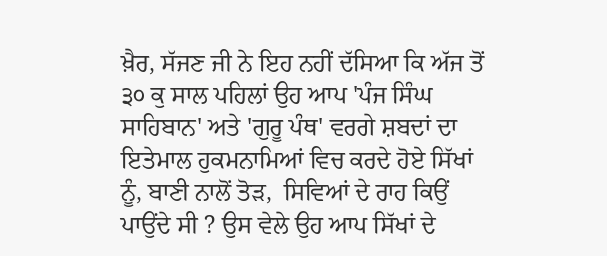ਖ਼ੈਰ, ਸੱਜਣ ਜੀ ਨੇ ਇਹ ਨਹੀਂ ਦੱਸਿਆ ਕਿ ਅੱਜ ਤੋਂ ੩੦ ਕੁ ਸਾਲ ਪਹਿਲਾਂ ਉਹ ਆਪ 'ਪੰਜ ਸਿੰਘ ਸਾਹਿਬਾਨ' ਅਤੇ 'ਗੁਰੂ ਪੰਥ' ਵਰਗੇ ਸ਼ਬਦਾਂ ਦਾ ਇਤੇਮਾਲ ਹੁਕਮਨਾਮਿਆਂ ਵਿਚ ਕਰਦੇ ਹੋਏ ਸਿੱਖਾਂ ਨੂੰ, ਬਾਣੀ ਨਾਲੋਂ ਤੋੜ,  ਸਿਵਿਆਂ ਦੇ ਰਾਹ ਕਿਉਂ ਪਾਉਂਦੇ ਸੀ ? ਉਸ ਵੇਲੇ ਉਹ ਆਪ ਸਿੱਖਾਂ ਦੇ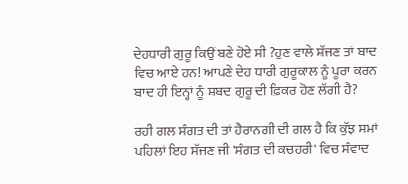ਦੇਹਧਾਰੀ ਗੁਰੂ ਕਿਉਂ ਬਣੇ ਹੋਏ ਸੀ ?ਹੁਣ ਵਾਲੇ ਸ਼ੱਜਣ ਤਾਂ ਬਾਦ ਵਿਚ ਆਏ ਹਨ! ਆਪਣੇ ਦੇਹ ਧਾਰੀ ਗੁਰੂਕਾਲ ਨੂੰ ਪੂਰਾ ਕਰਨ ਬਾਦ ਹੀ ਇਨ੍ਹਾਂ ਨੂੰ ਸ਼ਬਦ ਗੁਰੂ ਦੀ ਫ਼ਿਕਰ ਹੋਣ ਲੱਗੀ ਹੈ?

ਰਹੀ ਗਲ ਸੰਗਤ ਦੀ ਤਾਂ ਹੈਰਾਨਗੀ ਦੀ ਗਲ ਹੈ ਕਿ ਕੁੱਝ ਸਮਾਂ ਪਹਿਲਾਂ ਇਹ ਸੱਜਣ ਜੀ 'ਸੰਗਤ ਦੀ ਕਚਹਰੀ' ਵਿਚ ਸੰਵਾਦ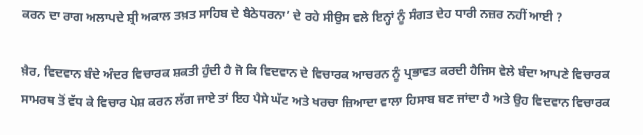ਕਰਨ ਦਾ ਰਾਗ ਅਲਾਪਦੇ ਸ਼੍ਰੀ ਅਕਾਲ ਤਖ਼ਤ ਸਾਹਿਬ ਦੇ ਬੈਠੇਧਰਨਾ’ ਦੇ ਰਹੇ ਸੀਉਸ ਵਲੇ ਇਨ੍ਹਾਂ ਨੂੰ ਸੰਗਤ ਦੇਹ ਧਾਰੀ ਨਜ਼ਰ ਨਹੀਂ ਆਈ ?

ਖ਼ੈਰ, ਵਿਦਵਾਨ ਬੰਦੇ ਅੰਦਰ ਵਿਚਾਰਕ ਸ਼ਕਤੀ ਹੁੰਦੀ ਹੈ ਜੋ ਕਿ ਵਿਦਵਾਨ ਦੇ ਵਿਚਾਰਕ ਆਚਰਨ ਨੂੰ ਪ੍ਰਭਾਵਤ ਕਰਦੀ ਹੈਜਿਸ ਵੇਲੇ ਬੰਦਾ ਆਪਣੇ ਵਿਚਾਰਕ ਸਾਮਰਥ ਤੋਂ ਵੱਧ ਕੇ ਵਿਚਾਰ ਪੇਸ਼ ਕਰਨ ਲੱਗ ਜਾਏ ਤਾਂ ਇਹ ਪੈਸੇ ਘੱਟ ਅਤੇ ਖਰਚਾ ਜ਼ਿਆਦਾ ਵਾਲਾ ਹਿਸਾਬ ਬਣ ਜਾਂਦਾ ਹੈ ਅਤੇ ਉਹ ਵਿਦਵਾਨ ਵਿਚਾਰਕ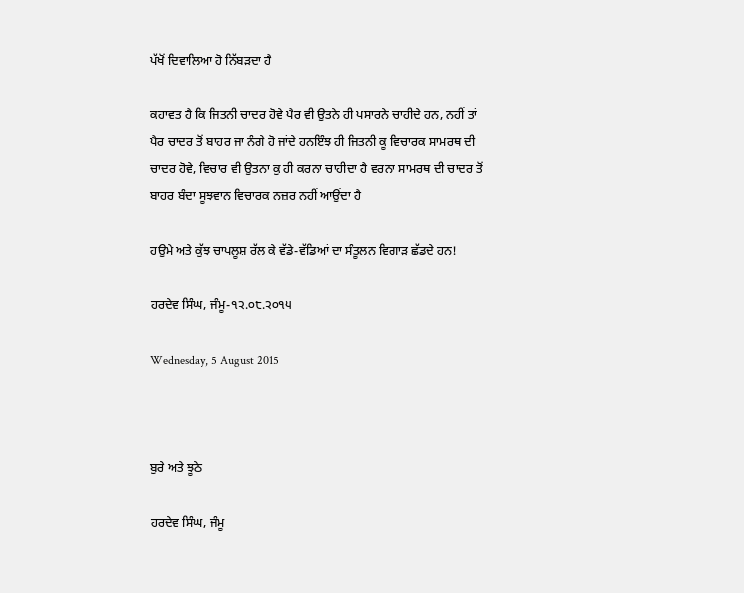ਪੱਖੋਂ ਦਿਵਾਲਿਆ ਹੋ ਨਿੱਬੜਦਾ ਹੈ

ਕਹਾਵਤ ਹੈ ਕਿ ਜਿਤਨੀ ਚਾਦਰ ਹੋਵੇ ਪੈਰ ਵੀ ਉਤਨੇ ਹੀ ਪਸਾਰਨੇ ਚਾਹੀਦੇ ਹਨ, ਨਹੀਂ ਤਾਂ ਪੈਰ ਚਾਦਰ ਤੋਂ ਬਾਹਰ ਜਾ ਨੰਗੇ ਹੋ ਜਾਂਦੇ ਹਨਇੰਝ ਹੀ ਜਿਤਨੀ ਕੂ ਵਿਚਾਰਕ ਸਾਮਰਥ ਦੀ ਚਾਦਰ ਹੋਵੇ, ਵਿਚਾਰ ਵੀ ਉਤਨਾ ਕੁ ਹੀ ਕਰਨਾ ਚਾਹੀਦਾ ਹੈ ਵਰਨਾ ਸਾਮਰਥ ਦੀ ਚਾਦਰ ਤੋਂ ਬਾਹਰ ਬੰਦਾ ਸੂਝਵਾਨ ਵਿਚਾਰਕ ਨਜ਼ਰ ਨਹੀਂ ਆਉਂਦਾ ਹੈ

ਹਉਮੇ ਅਤੇ ਕੁੱਝ ਚਾਪਲੂਸ਼ ਰੱਲ ਕੇ ਵੱਡੇ-ਵੱਡਿਆਂ ਦਾ ਸੰਤੂਲਨ ਵਿਗਾੜ ਛੱਡਦੇ ਹਨ!

ਹਰਦੇਵ ਸਿੰਘ, ਜੰਮੂ-੧੨.੦੮.੨੦੧੫

Wednesday, 5 August 2015



ਬੁਰੇ ਅਤੇ ਝੂਠੇ

ਹਰਦੇਵ ਸਿੰਘ, ਜੰਮੂ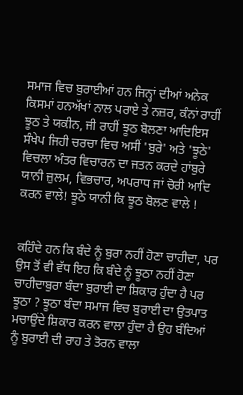ਸਮਾਜ ਵਿਚ ਬੁਰਾਈਆਂ ਹਨ ਜਿਨ੍ਹਾਂ ਦੀਆਂ ਅਨੇਕ ਕਿਸਮਾਂ ਹਨਅੱਖਾਂ ਨਾਲ ਪਰਾਏ ਤੇ ਨਜ਼ਰ, ਕੰਨਾਂ ਰਾਹੀਂ ਝੂਠ ਤੇ ਯਕੀਨ, ਜੀ ਰਾਹੀਂ ਝੂਠ ਬੋਲਣਾ ਆਦਿਇਸ ਸੰਖੇਪ ਜਿਹੀ ਚਰਚਾ ਵਿਚ ਅਸੀਂ 'ਬੁਰੇ' ਅਤੇ 'ਝੂਠੇ' ਵਿਚਲਾ ਅੰਤਰ ਵਿਚਾਰਨ ਦਾ ਜਤਨ ਕਰਦੇ ਹਾਂਬੁਰੇ ਯਾਨੀ ਜ਼ੁਲਮ, ਵਿਭਚਾਰ, ਅਪਰਾਧ ਜਾਂ ਚੋਰੀ ਆਦਿ ਕਰਨ ਵਾਲੇ! ਝੂਠੇ ਯਾਨੀ ਕਿ ਝੂਠ ਬੋਲਣ ਵਾਲੇ !


ਕਹਿੰਦੇ ਹਨ ਕਿ ਬੰਦੇ ਨੂੰ ਬੁਰਾ ਨਹੀਂ ਹੋਣਾ ਚਾਹੀਦਾ, ਪਰ ਉਸ ਤੋਂ ਵੀ ਵੱਧ ਇਹ ਕਿ ਬੰਦੇ ਨੂੰ ਝੂਠਾ ਨਹੀਂ ਹੋਣਾ ਚਾਹੀਦਾਬੁਰਾ ਬੰਦਾ ਬੁਰਾਈ ਦਾ ਸ਼ਿਕਾਰ ਹੁੰਦਾ ਹੈ ਪਰ ਝੂਠਾ ? ਝੂਠਾ ਬੰਦਾ ਸਮਾਜ ਵਿਚ ਬੁਰਾਈ ਦਾ ਉਤਪਾਤ ਮਚਾਉਂਦੇ ਸ਼ਿਕਾਰ ਕਰਨ ਵਾਲਾ ਹੁੰਦਾ ਹੈ ਉਹ ਬੰਦਿਆਂ ਨੂੰ ਬੁਰਾਈ ਦੀ ਰਾਹ ਤੇ ਤੋਰਨ ਵਾਲਾ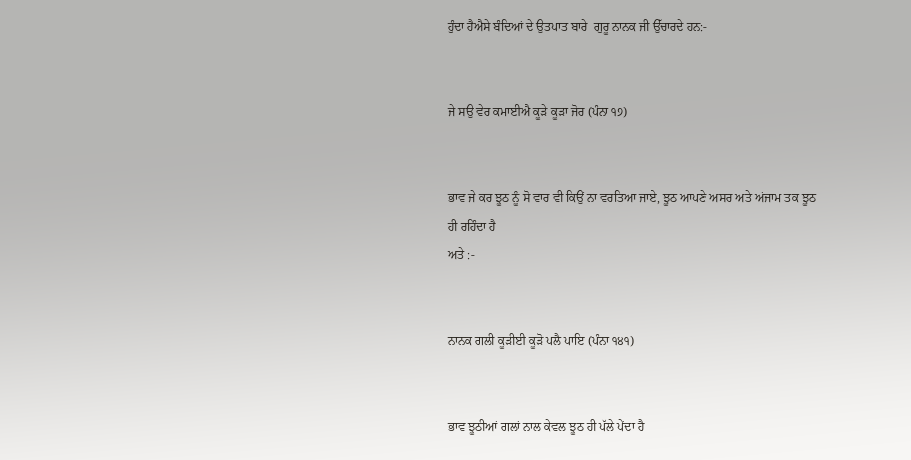ਹੁੰਦਾ ਹੈਐਸੇ ਬੰਦਿਆਂ ਦੇ ਉਤਪਾਤ ਬਾਰੇ  ਗੁਰੂ ਨਾਨਕ ਜੀ ਉੱਚਾਰਦੇ ਹਨ:-


ਜੇ ਸਉ ਵੇਰ ਕਮਾਈਐ ਕੂੜੇ ਕੂੜਾ ਜੋਰ (ਪੰਨਾ ੧੭)


ਭਾਵ ਜੇ ਕਰ ਝੂਠ ਨੂੰ ਸੋ ਵਾਰ ਵੀ ਕਿਉਂ ਨਾ ਵਰਤਿਆ ਜਾਏ, ਝੂਠ ਆਪਣੇ ਅਸਰ ਅਤੇ ਅਂਜਾਮ ਤਕ ਝੂਠ ਹੀ ਰਹਿੰਦਾ ਹੈ
ਅਤੇ :-


ਨਾਨਕ ਗਲੀ ਕੂੜੀਈ ਕੂੜੋ ਪਲੈ ਪਾਇ (ਪੰਨਾ ੧੪੧)


ਭਾਵ ਝੂਠੀਆਂ ਗਲਾਂ ਨਾਲ ਕੇਵਲ ਝੂਠ ਹੀ ਪੱਲੇ ਪੇਂਦਾ ਹੈ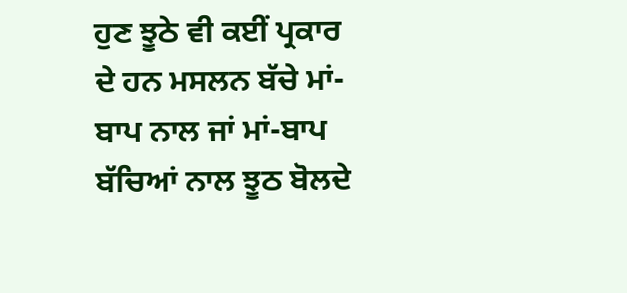ਹੁਣ ਝੂਠੇ ਵੀ ਕਈਂ ਪ੍ਰਕਾਰ ਦੇ ਹਨ ਮਸਲਨ ਬੱਚੇ ਮਾਂ-ਬਾਪ ਨਾਲ ਜਾਂ ਮਾਂ-ਬਾਪ ਬੱਚਿਆਂ ਨਾਲ ਝੂਠ ਬੋਲਦੇ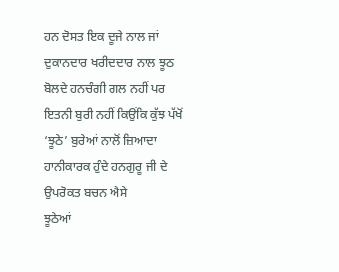ਹਨ ਦੋਸਤ ਇਕ ਦੂਜੇ ਨਾਲ ਜਾਂ ਦੁਕਾਨਦਾਰ ਖਰੀਦਦਾਰ ਨਾਲ ਝੂਠ ਬੋਲਦੇ ਹਨਚੰਗੀ ਗਲ ਨਹੀਂ ਪਰ ਇਤਨੀ ਬੁਰੀ ਨਹੀਂ ਕਿਉਂਕਿ ਕੁੱਝ ਪੱਖੋਂ  ‘ਝੂਠੇ’ ਬੁਰੇਆਂ ਨਾਲੋਂ ਜ਼ਿਆਦਾ ਹਾਨੀਕਾਰਕ ਹੁੰਦੇ ਹਨਗੁਰੂ ਜੀ ਦੇ ਉਪਰੋਕਤ ਬਚਨ ਐਸੇ
ਝੂਠੇਆਂ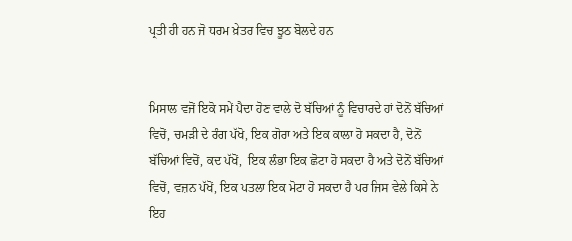ਪ੍ਰਤੀ ਹੀ ਹਨ ਜੋ ਧਰਮ ਖ਼ੇਤਰ ਵਿਚ ਝੂਠ ਬੋਲਦੇ ਹਨ


ਮਿਸਾਲ ਵਜੋਂ ਇਕੋ ਸਮੇਂ ਪੈਦਾ ਹੋਣ ਵਾਲੇ ਦੋ ਬੱਚਿਆਂ ਨੂੰ ਵਿਚਾਰਦੇ ਹਾਂ ਦੋਨੋਂ ਬੱਚਿਆਂ ਵਿਚੋਂ, ਚਮੜੀ ਦੇ ਰੰਗ ਪੱਖੋ, ਇਕ ਗੋਰਾ ਅਤੇ ਇਕ ਕਾਲਾ ਹੋ ਸਕਦਾ ਹੈ, ਦੋਨੋਂ ਬੱਚਿਆਂ ਵਿਚੋਂ, ਕਦ ਪੱਖੋਂ,  ਇਕ ਲੰਭਾ ਇਕ ਛੋਟਾ ਹੋ ਸਕਦਾ ਹੈ ਅਤੇ ਦੋਨੋਂ ਬੱਚਿਆਂ ਵਿਚੋਂ, ਵਜ਼ਨ ਪੱਖੋਂ, ਇਕ ਪਤਲਾ ਇਕ ਮੋਟਾ ਹੋ ਸਕਦਾ ਹੈ ਪਰ ਜਿਸ ਵੇਲੇ ਕਿਸੇ ਨੇ ਇਹ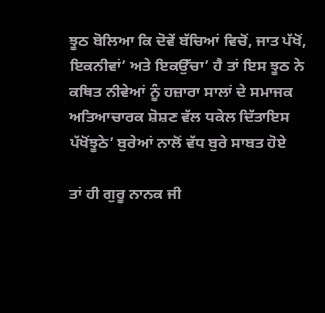ਝੂਠ ਬੋਲਿਆ ਕਿ ਦੋਵੇਂ ਬੱਚਿਆਂ ਵਿਚੋਂ, ਜਾਤ ਪੱਖੋਂ, ਇਕਨੀਵਾਂ’ ਅਤੇ ਇਕਉੱਚਾ’ ਹੈ ਤਾਂ ਇਸ ਝੂਠ ਨੇ ਕਥਿਤ ਨੀਵੇਆਂ ਨੂੰ ਹਜ਼ਾਰਾ ਸਾਲਾਂ ਦੇ ਸਮਾਜਕ ਅਤਿਆਚਾਰਕ ਸ਼ੋਸ਼ਣ ਵੱਲ ਧਕੇਲ ਦਿੱਤਾਇਸ ਪੱਖੋਂਝੂਠੇ’ ਬੁਰੇਆਂ ਨਾਲੋਂ ਵੱਧ ਬੁਰੇ ਸਾਬਤ ਹੋਏ

ਤਾਂ ਹੀ ਗੁਰੂ ਨਾਨਕ ਜੀ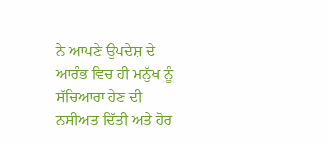ਨੇ ਆਪਣੇ ਉਪਦੇਸ਼ ਦੇ ਆਰੰਭ ਵਿਚ ਹੀ ਮਨੁੱਖ ਨੂੰ ਸੱਚਿਆਰਾ ਹੇਣ ਦੀ ਨਸੀਅਤ ਦਿੱਤੀ ਅਤੇ ਹੋਰ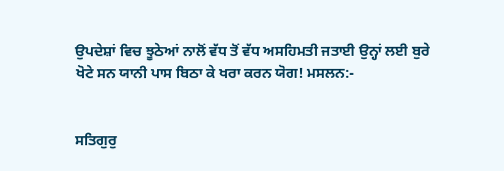ਉਪਦੇਸ਼ਾਂ ਵਿਚ ਝੂਠੇਆਂ ਨਾਲੋਂ ਵੱਧ ਤੋਂ ਵੱਧ ਅਸਹਿਮਤੀ ਜਤਾਈ ਉਨ੍ਹਾਂ ਲਈ ਬੁਰੇ ਖੋਟੇ ਸਨ ਯਾਨੀ ਪਾਸ ਬਿਠਾ ਕੇ ਖਰਾ ਕਰਨ ਯੋਗ! ਮਸਲਨ:-


ਸਤਿਗੁਰੁ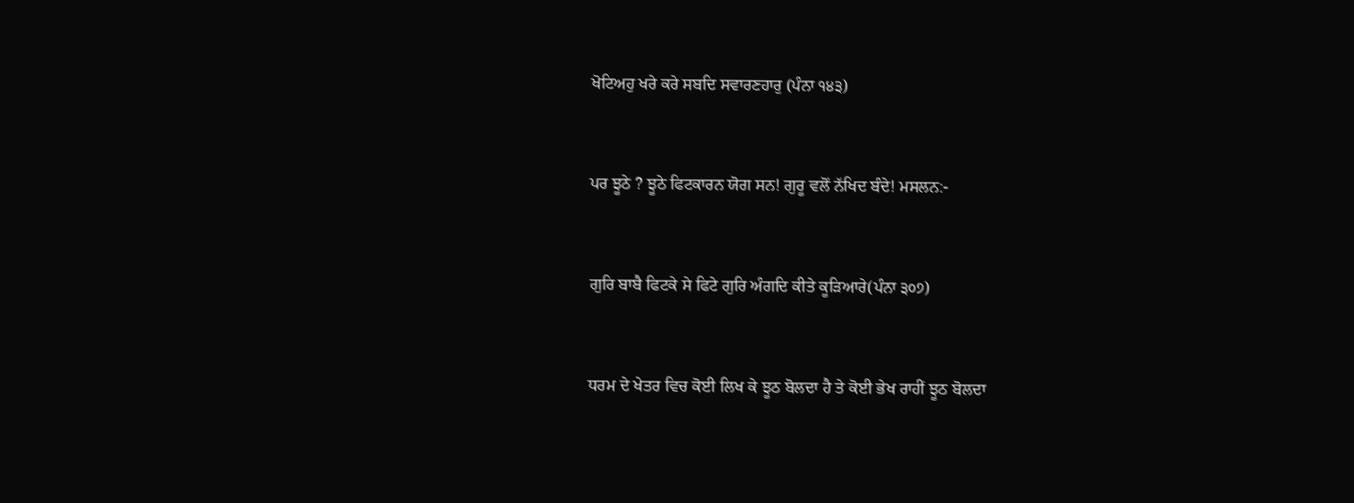ਖੋਟਿਅਹੁ ਖਰੇ ਕਰੇ ਸਬਦਿ ਸਵਾਰਣਹਾਰੁ (ਪੰਨਾ ੧੪੩)


ਪਰ ਝੂਠੇ ? ਝੂਠੇ ਫਿਟਕਾਰਨ ਯੋਗ ਸਨ! ਗੁਰੂ ਵਲੋਂ ਨੱਖਿਦ ਬੰਦੇ! ਮਸਲਨ:-


ਗੁਰਿ ਬਾਬੈ ਫਿਟਕੇ ਸੇ ਫਿਟੇ ਗੁਰਿ ਅੰਗਦਿ ਕੀਤੇ ਕੂੜਿਆਰੇ(ਪੰਨਾ ੩੦੭)


ਧਰਮ ਦੇ ਖੇਤਰ ਵਿਚ ਕੋਈ ਲਿਖ ਕੇ ਝੂਠ ਬੋਲਦਾ ਹੈ ਤੇ ਕੋਈ ਭੇਖ ਰਾਹੀਂ ਝੂਠ ਬੋਲਦਾ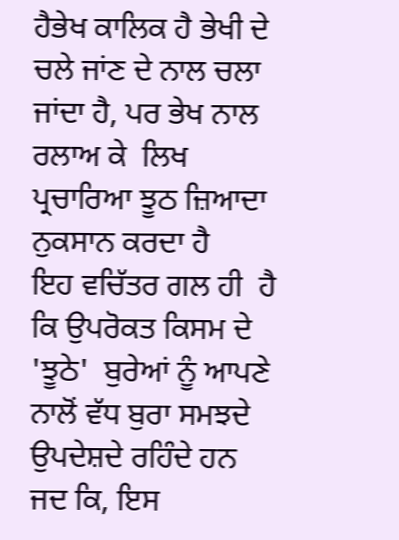ਹੈਭੇਖ ਕਾਲਿਕ ਹੈ ਭੇਖੀ ਦੇ ਚਲੇ ਜਾਂਣ ਦੇ ਨਾਲ ਚਲਾ ਜਾਂਦਾ ਹੈ, ਪਰ ਭੇਖ ਨਾਲ ਰਲਾਅ ਕੇ  ਲਿਖ ਪ੍ਰਚਾਰਿਆ ਝੂਠ ਜ਼ਿਆਦਾ ਨੁਕਸਾਨ ਕਰਦਾ ਹੈ
ਇਹ ਵਚਿੱਤਰ ਗਲ ਹੀ  ਹੈ ਕਿ ਉਪਰੋਕਤ ਕਿਸਮ ਦੇ 'ਝੂਠੇ'  ਬੁਰੇਆਂ ਨੂੰ ਆਪਣੇ ਨਾਲੋਂ ਵੱਧ ਬੁਰਾ ਸਮਝਦੇ ਉਪਦੇਸ਼ਦੇ ਰਹਿੰਦੇ ਹਨ ਜਦ ਕਿ, ਇਸ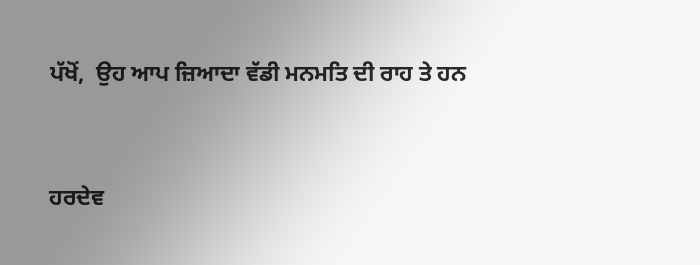ਪੱਖੋਂ,  ਉਹ ਆਪ ਜ਼ਿਆਦਾ ਵੱਡੀ ਮਨਮਤਿ ਦੀ ਰਾਹ ਤੇ ਹਨ


ਹਰਦੇਵ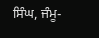ਸਿੰਘ, ਜੰਮੂ-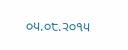੦੫.੦੮.੨੦੧੫